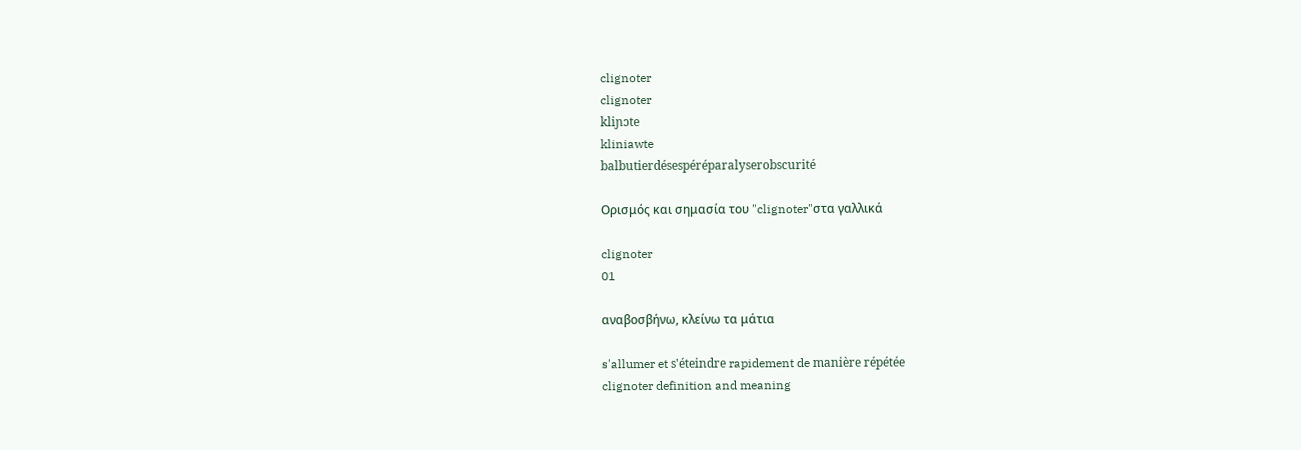clignoter
clignoter
kliɲɔte
kliniawte
balbutierdésespéréparalyserobscurité

Ορισμός και σημασία του "clignoter"στα γαλλικά

clignoter
01

αναβοσβήνω, κλείνω τα μάτια

s'allumer et s'éteindre rapidement de manière répétée
clignoter definition and meaning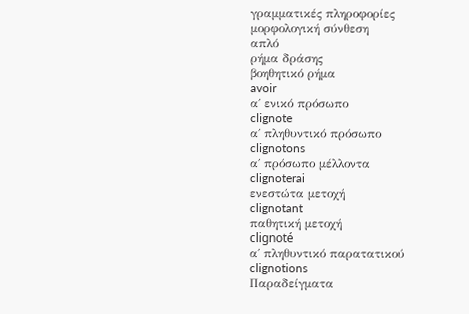γραμματικές πληροφορίες
μορφολογική σύνθεση
απλό
ρήμα δράσης
βοηθητικό ρήμα
avoir
α΄ ενικό πρόσωπο
clignote
α΄ πληθυντικό πρόσωπο
clignotons
α΄ πρόσωπο μέλλοντα
clignoterai
ενεστώτα μετοχή
clignotant
παθητική μετοχή
clignoté
α΄ πληθυντικό παρατατικού
clignotions
Παραδείγματα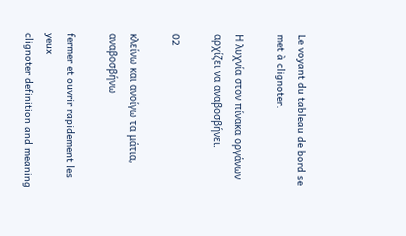Le voyant du tableau de bord se met à clignoter.

Η λυχνία στον πίνακα οργάνων αρχίζει να αναβοσβήνει.

02

κλείνω και ανοίγω τα μάτια, αναβοσβήνω

fermer et ouvrir rapidement les yeux
clignoter definition and meaning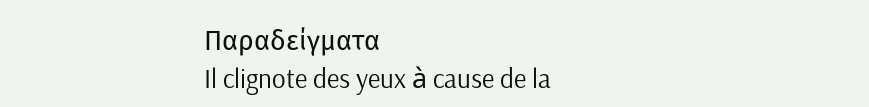Παραδείγματα
Il clignote des yeux à cause de la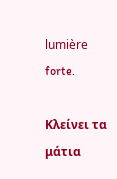lumière forte.

Κλείνει τα μάτια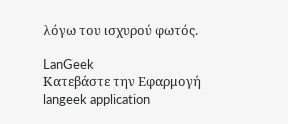λόγω του ισχυρού φωτός.

LanGeek
Κατεβάστε την Εφαρμογή
langeek application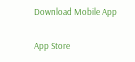Download Mobile App

App Store